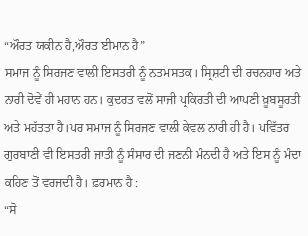“ਔਰਤ ਯਕੀਨ ਹੈ,ਔਰਤ ਈਮਾਨ ਹੈ”
ਸਮਾਜ ਨੂੰ ਸਿਰਜਣ ਵਾਲੀ ਇਸਤਰੀ ਨੂੰ ਨਤਮਸਤਕ। ਸ੍ਰਿਸ਼ਟੀ ਦੀ ਰਚਨਹਾਰ ਅਤੇ ਨਾਰੀ ਦੋਵੇਂ ਹੀ ਮਹਾਨ ਹਨ। ਕੁਦਰਤ ਵਲੋਂ ਸਾਜੀ ਪ੍ਰਕਿਰਤੀ ਦੀ ਆਪਣੀ ਖ਼ੂਬਸੂਰਤੀ ਅਤੇ ਮਹੱਤਤਾ ਹੈ।ਪਰ ਸਮਾਜ ਨੂੰ ਸਿਰਜਣ ਵਾਲੀ ਕੇਵਲ ਨਾਰੀ ਹੀ ਹੈ। ਪਵਿੱਤਰ ਗੁਰਬਾਣੀ ਵੀ ਇਸਤਰੀ ਜਾਤੀ ਨੂੰ ਸੰਸਾਰ ਦੀ ਜਣਨੀ ਮੰਨਦੀ ਹੈ ਅਤੇ ਇਸ ਨੂੰ ਮੰਦਾ ਕਹਿਣ ਤੋਂ ਵਰਜਦੀ ਹੈ। ਫ਼ਰਮਾਨ ਹੈ :
“ਸੋ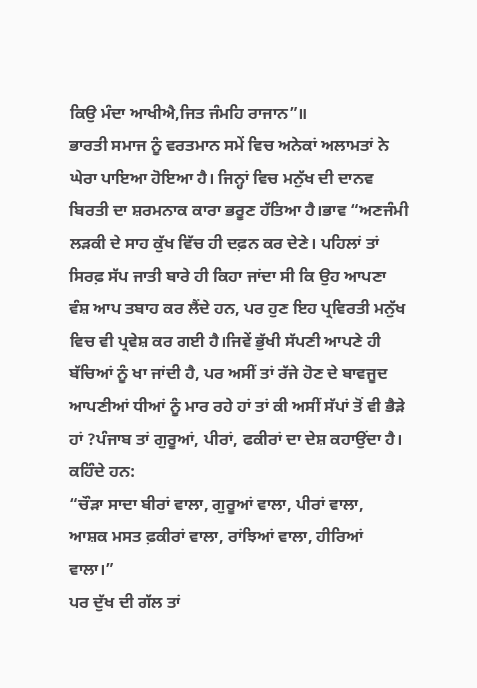ਕਿਉ ਮੰਦਾ ਆਖੀਐ,ਜਿਤ ਜੰਮਹਿ ਰਾਜਾਨ”॥
ਭਾਰਤੀ ਸਮਾਜ ਨੂੰ ਵਰਤਮਾਨ ਸਮੇਂ ਵਿਚ ਅਨੇਕਾਂ ਅਲਾਮਤਾਂ ਨੇ ਘੇਰਾ ਪਾਇਆ ਹੋਇਆ ਹੈ। ਜਿਨ੍ਹਾਂ ਵਿਚ ਮਨੁੱਖ ਦੀ ਦਾਨਵ ਬਿਰਤੀ ਦਾ ਸ਼ਰਮਨਾਕ ਕਾਰਾ ਭਰੂਣ ਹੱਤਿਆ ਹੈ।ਭਾਵ “ਅਣਜੰਮੀ ਲੜਕੀ ਦੇ ਸਾਹ ਕੁੱਖ ਵਿੱਚ ਹੀ ਦਫ਼ਨ ਕਰ ਦੇਣੇ। ਪਹਿਲਾਂ ਤਾਂ ਸਿਰਫ਼ ਸੱਪ ਜਾਤੀ ਬਾਰੇ ਹੀ ਕਿਹਾ ਜਾਂਦਾ ਸੀ ਕਿ ਉਹ ਆਪਣਾ ਵੰਸ਼ ਆਪ ਤਬਾਹ ਕਰ ਲੈਂਦੇ ਹਨ, ਪਰ ਹੁਣ ਇਹ ਪ੍ਰਵਿਰਤੀ ਮਨੁੱਖ ਵਿਚ ਵੀ ਪ੍ਰਵੇਸ਼ ਕਰ ਗਈ ਹੈ।ਜਿਵੇਂ ਭੁੱਖੀ ਸੱਪਣੀ ਆਪਣੇ ਹੀ ਬੱਚਿਆਂ ਨੂੰ ਖਾ ਜਾਂਦੀ ਹੈ, ਪਰ ਅਸੀਂ ਤਾਂ ਰੱਜੇ ਹੋਣ ਦੇ ਬਾਵਜੂਦ ਆਪਣੀਆਂ ਧੀਆਂ ਨੂੰ ਮਾਰ ਰਹੇ ਹਾਂ ਤਾਂ ਕੀ ਅਸੀਂ ਸੱਪਾਂ ਤੋਂ ਵੀ ਭੈੜੇ ਹਾਂ ?ਪੰਜਾਬ ਤਾਂ ਗੁਰੂਆਂ, ਪੀਰਾਂ, ਫਕੀਰਾਂ ਦਾ ਦੇਸ਼ ਕਹਾਉਂਦਾ ਹੈ। ਕਹਿੰਦੇ ਹਨ:
“ਚੌੜਾ ਸਾਦਾ ਬੀਰਾਂ ਵਾਲਾ, ਗੁਰੂਆਂ ਵਾਲਾ, ਪੀਰਾਂ ਵਾਲਾ,
ਆਸ਼ਕ ਮਸਤ ਫ਼ਕੀਰਾਂ ਵਾਲਾ, ਰਾਂਝਿਆਂ ਵਾਲਾ, ਹੀਰਿਆਂ ਵਾਲਾ।”
ਪਰ ਦੁੱਖ ਦੀ ਗੱਲ ਤਾਂ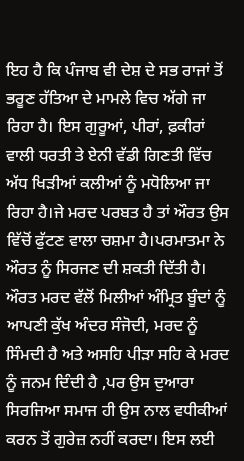ਇਹ ਹੈ ਕਿ ਪੰਜਾਬ ਵੀ ਦੇਸ਼ ਦੇ ਸਭ ਰਾਜਾਂ ਤੋਂ ਭਰੂਣ ਹੱਤਿਆ ਦੇ ਮਾਮਲੇ ਵਿਚ ਅੱਗੇ ਜਾ ਰਿਹਾ ਹੈ। ਇਸ ਗੁਰੂਆਂ, ਪੀਰਾਂ, ਫ਼ਕੀਰਾਂ ਵਾਲੀ ਧਰਤੀ ਤੇ ਏਨੀ ਵੱਡੀ ਗਿਣਤੀ ਵਿੱਚ ਅੱਧ ਖਿੜੀਆਂ ਕਲੀਆਂ ਨੂੰ ਮਧੋਲਿਆ ਜਾ ਰਿਹਾ ਹੈ।ਜੇ ਮਰਦ ਪਰਬਤ ਹੈ ਤਾਂ ਔਰਤ ਉਸ ਵਿੱਚੋਂ ਫੁੱਟਣ ਵਾਲਾ ਚਸ਼ਮਾ ਹੈ।ਪਰਮਾਤਮਾ ਨੇ ਔਰਤ ਨੂੰ ਸਿਰਜਣ ਦੀ ਸ਼ਕਤੀ ਦਿੱਤੀ ਹੈ। ਔਰਤ ਮਰਦ ਵੱਲੋਂ ਮਿਲੀਆਂ ਅੰਮ੍ਰਿਤ ਬੂੰਦਾਂ ਨੂੰ ਆਪਣੀ ਕੁੱਖ ਅੰਦਰ ਸੰਜੋਦੀ, ਮਰਦ ਨੂੰ ਸਿੰਮਦੀ ਹੈ ਅਤੇ ਅਸਹਿ ਪੀੜਾ ਸਹਿ ਕੇ ਮਰਦ ਨੂੰ ਜਨਮ ਦਿੰਦੀ ਹੈ ,ਪਰ ਉਸ ਦੁਆਰਾ ਸਿਰਜਿਆ ਸਮਾਜ ਹੀ ਉਸ ਨਾਲ ਵਧੀਕੀਆਂ ਕਰਨ ਤੋਂ ਗੁਰੇਜ਼ ਨਹੀਂ ਕਰਦਾ। ਇਸ ਲਈ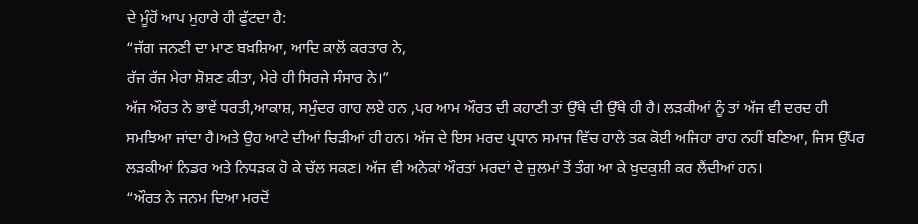ਦੇ ਮੂੰਹੋਂ ਆਪ ਮੁਹਾਰੇ ਹੀ ਫੁੱਟਦਾ ਹੈ:
“ਜੱਗ ਜਨਣੀ ਦਾ ਮਾਣ ਬਖ਼ਸ਼ਿਆ, ਆਦਿ ਕਾਲੋਂ ਕਰਤਾਰ ਨੇ,
ਰੱਜ ਰੱਜ ਮੇਰਾ ਸ਼ੋਸ਼ਣ ਕੀਤਾ, ਮੇਰੇ ਹੀ ਸਿਰਜੇ ਸੰਸਾਰ ਨੇ।”
ਅੱਜ ਔਰਤ ਨੇ ਭਾਵੇਂ ਧਰਤੀ,ਆਕਾਸ਼, ਸਮੁੰਦਰ ਗਾਹ ਲਏ ਹਨ ,ਪਰ ਆਮ ਔਰਤ ਦੀ ਕਹਾਣੀ ਤਾਂ ਉੱਥੇ ਦੀ ਉੱਥੇ ਹੀ ਹੈ। ਲੜਕੀਆਂ ਨੂੰ ਤਾਂ ਅੱਜ ਵੀ ਦਰਦ ਹੀ ਸਮਝਿਆ ਜਾਂਦਾ ਹੈ।ਅਤੇ ਉਹ ਆਟੇ ਦੀਆਂ ਚਿੜੀਆਂ ਹੀ ਹਨ। ਅੱਜ ਦੇ ਇਸ ਮਰਦ ਪ੍ਰਧਾਨ ਸਮਾਜ ਵਿੱਚ ਹਾਲੇ ਤਕ ਕੋਈ ਅਜਿਹਾ ਰਾਹ ਨਹੀਂ ਬਣਿਆ, ਜਿਸ ਉੱਪਰ ਲੜਕੀਆਂ ਨਿਡਰ ਅਤੇ ਨਿਧੜਕ ਹੋ ਕੇ ਚੱਲ ਸਕਣ। ਅੱਜ ਵੀ ਅਨੇਕਾਂ ਔਰਤਾਂ ਮਰਦਾਂ ਦੇ ਜ਼ੁਲਮਾਂ ਤੋਂ ਤੰਗ ਆ ਕੇ ਖ਼ੁਦਕੁਸ਼ੀ ਕਰ ਲੈਂਦੀਆਂ ਹਨ।
“ਔਰਤ ਨੇ ਜਨਮ ਦਿਆ ਮਰਦੋਂ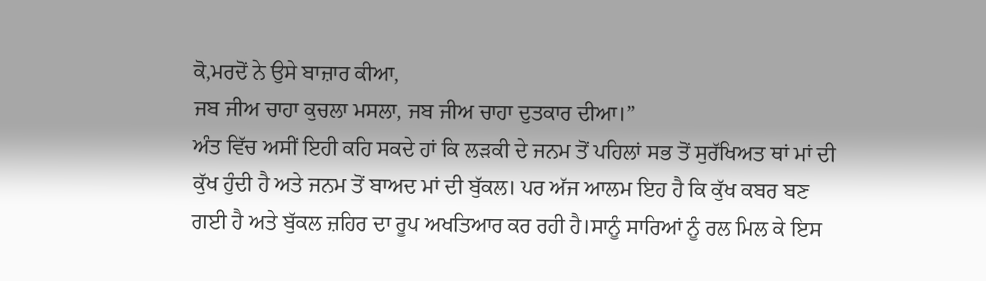ਕੋ,ਮਰਦੋਂ ਨੇ ਉਸੇ ਬਾਜ਼ਾਰ ਕੀਆ,
ਜਬ ਜੀਅ ਚਾਹਾ ਕੁਚਲਾ ਮਸਲਾ, ਜਬ ਜੀਅ ਚਾਹਾ ਦੁਤਕਾਰ ਦੀਆ।”
ਅੰਤ ਵਿੱਚ ਅਸੀਂ ਇਹੀ ਕਹਿ ਸਕਦੇ ਹਾਂ ਕਿ ਲੜਕੀ ਦੇ ਜਨਮ ਤੋਂ ਪਹਿਲਾਂ ਸਭ ਤੋਂ ਸੁਰੱਖਿਅਤ ਥਾਂ ਮਾਂ ਦੀ ਕੁੱਖ ਹੁੰਦੀ ਹੈ ਅਤੇ ਜਨਮ ਤੋਂ ਬਾਅਦ ਮਾਂ ਦੀ ਬੁੱਕਲ। ਪਰ ਅੱਜ ਆਲਮ ਇਹ ਹੈ ਕਿ ਕੁੱਖ ਕਬਰ ਬਣ ਗਈ ਹੈ ਅਤੇ ਬੁੱਕਲ ਜ਼ਹਿਰ ਦਾ ਰੂਪ ਅਖਤਿਆਰ ਕਰ ਰਹੀ ਹੈ।ਸਾਨੂੰ ਸਾਰਿਆਂ ਨੂੰ ਰਲ ਮਿਲ ਕੇ ਇਸ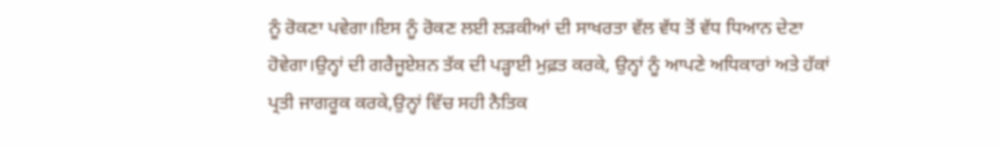ਨੂੰ ਰੋਕਣਾ ਪਵੇਗਾ।ਇਸ ਨੂੰ ਰੋਕਣ ਲਈ ਲੜਕੀਆਂ ਦੀ ਸਾਖਰਤਾ ਵੱਲ ਵੱਧ ਤੋਂ ਵੱਧ ਧਿਆਨ ਦੇਣਾ ਹੋਵੇਗਾ।ਉਨ੍ਹਾਂ ਦੀ ਗਰੈਜੂਏਸ਼ਨ ਤੱਕ ਦੀ ਪੜ੍ਹਾਈ ਮੁਫ਼ਤ ਕਰਕੇ, ਉਨ੍ਹਾਂ ਨੂੰ ਆਪਣੇ ਅਧਿਕਾਰਾਂ ਅਤੇ ਹੱਕਾਂ ਪ੍ਰਤੀ ਜਾਗਰੂਕ ਕਰਕੇ,ਉਨ੍ਹਾਂ ਵਿੱਚ ਸਹੀ ਨੈਤਿਕ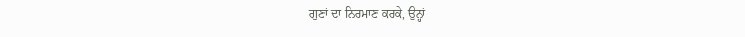ਗੁਣਾਂ ਦਾ ਨਿਰਮਾਣ ਕਰਕੇ, ਉਨ੍ਹਾਂ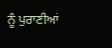ਨੂੰ ਪੁਰਾਣੀਆਂ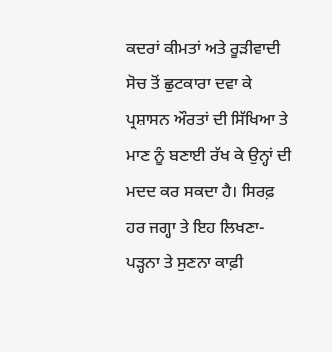ਕਦਰਾਂ ਕੀਮਤਾਂ ਅਤੇ ਰੂੜੀਵਾਦੀ ਸੋਚ ਤੋਂ ਛੁਟਕਾਰਾ ਦਵਾ ਕੇ ਪ੍ਰਸ਼ਾਸਨ ਔਰਤਾਂ ਦੀ ਸਿੱਖਿਆ ਤੇ ਮਾਣ ਨੂੰ ਬਣਾਈ ਰੱਖ ਕੇ ਉਨ੍ਹਾਂ ਦੀ ਮਦਦ ਕਰ ਸਕਦਾ ਹੈ। ਸਿਰਫ਼ ਹਰ ਜਗ੍ਹਾ ਤੇ ਇਹ ਲਿਖਣਾ-ਪੜ੍ਹਨਾ ਤੇ ਸੁਣਨਾ ਕਾਫ਼ੀ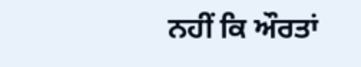ਨਹੀਂ ਕਿ ਔਰਤਾਂ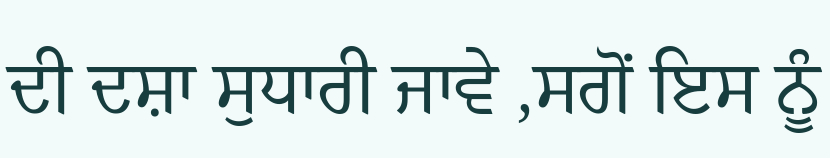ਦੀ ਦਸ਼ਾ ਸੁਧਾਰੀ ਜਾਵੇ ,ਸਗੋਂ ਇਸ ਨੂੰ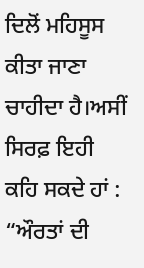ਦਿਲੋਂ ਮਹਿਸੂਸ ਕੀਤਾ ਜਾਣਾ ਚਾਹੀਦਾ ਹੈ।ਅਸੀਂ ਸਿਰਫ਼ ਇਹੀ ਕਹਿ ਸਕਦੇ ਹਾਂ :
“ਔਰਤਾਂ ਦੀ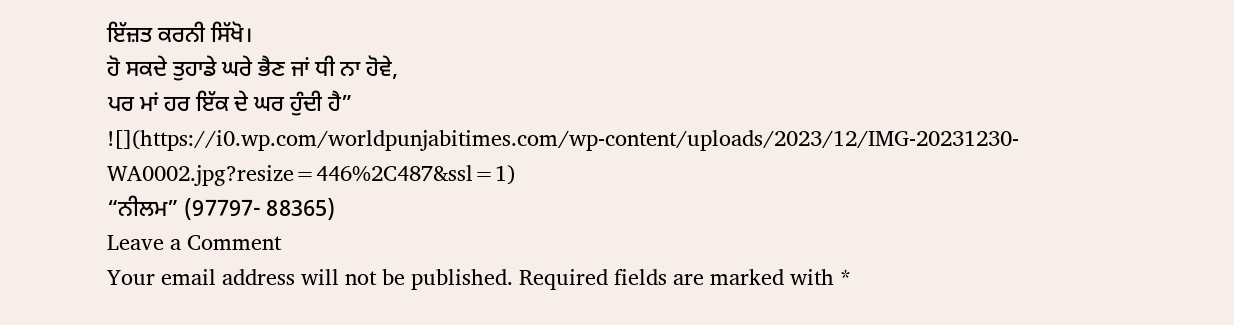ਇੱਜ਼ਤ ਕਰਨੀ ਸਿੱਖੋ।
ਹੋ ਸਕਦੇ ਤੁਹਾਡੇ ਘਰੇ ਭੈਣ ਜਾਂ ਧੀ ਨਾ ਹੋਵੇ,
ਪਰ ਮਾਂ ਹਰ ਇੱਕ ਦੇ ਘਰ ਹੁੰਦੀ ਹੈ”
![](https://i0.wp.com/worldpunjabitimes.com/wp-content/uploads/2023/12/IMG-20231230-WA0002.jpg?resize=446%2C487&ssl=1)
“ਨੀਲਮ” (97797- 88365)
Leave a Comment
Your email address will not be published. Required fields are marked with *